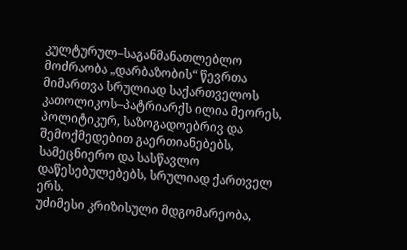კულტურულ–საგანმანათლებლო მოძრაობა „დარბაზობის“ წევრთა მიმართვა სრულიად საქართველოს კათოლიკოს–პატრიარქს ილია მეორეს, პოლიტიკურ, საზოგადოებრივ და შემოქმედებით გაერთიანებებს, სამეცნიერო და სასწავლო დაწესებულებებს, სრულიად ქართველ ერს.
უძიმესი კრიზისული მდგომარეობა,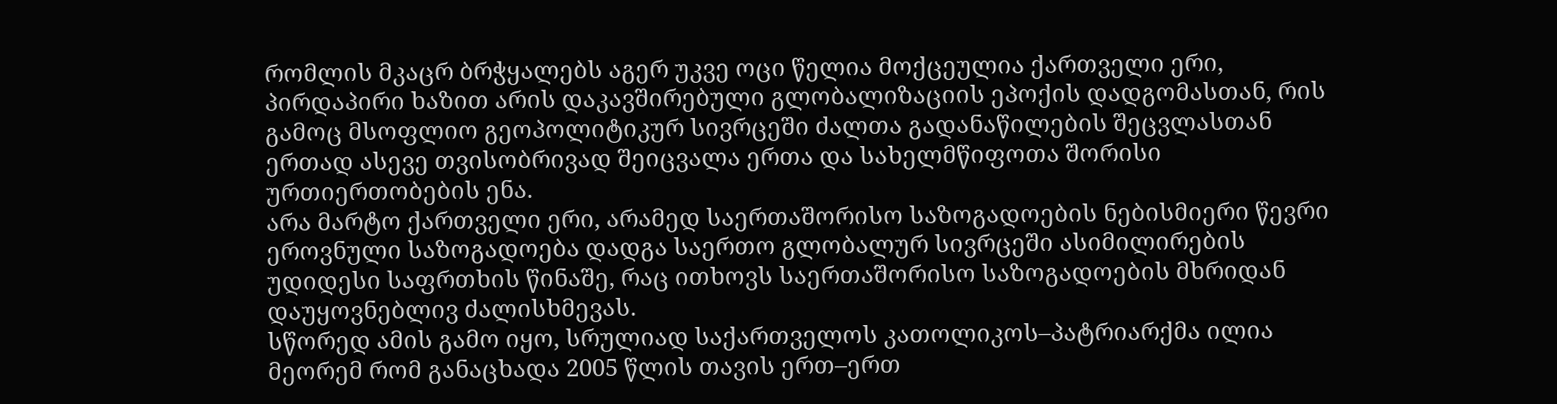რომლის მკაცრ ბრჭყალებს აგერ უკვე ოცი წელია მოქცეულია ქართველი ერი, პირდაპირი ხაზით არის დაკავშირებული გლობალიზაციის ეპოქის დადგომასთან, რის გამოც მსოფლიო გეოპოლიტიკურ სივრცეში ძალთა გადანაწილების შეცვლასთან ერთად ასევე თვისობრივად შეიცვალა ერთა და სახელმწიფოთა შორისი ურთიერთობების ენა.
არა მარტო ქართველი ერი, არამედ საერთაშორისო საზოგადოების ნებისმიერი წევრი ეროვნული საზოგადოება დადგა საერთო გლობალურ სივრცეში ასიმილირების უდიდესი საფრთხის წინაშე, რაც ითხოვს საერთაშორისო საზოგადოების მხრიდან დაუყოვნებლივ ძალისხმევას.
სწორედ ამის გამო იყო, სრულიად საქართველოს კათოლიკოს–პატრიარქმა ილია მეორემ რომ განაცხადა 2005 წლის თავის ერთ–ერთ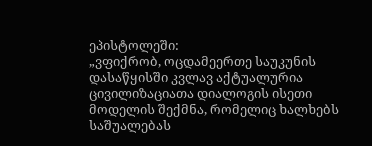ეპისტოლეში:
„ვფიქრობ, ოცდამეერთე საუკუნის დასაწყისში კვლავ აქტუალურია ცივილიზაციათა დიალოგის ისეთი მოდელის შექმნა, რომელიც ხალხებს საშუალებას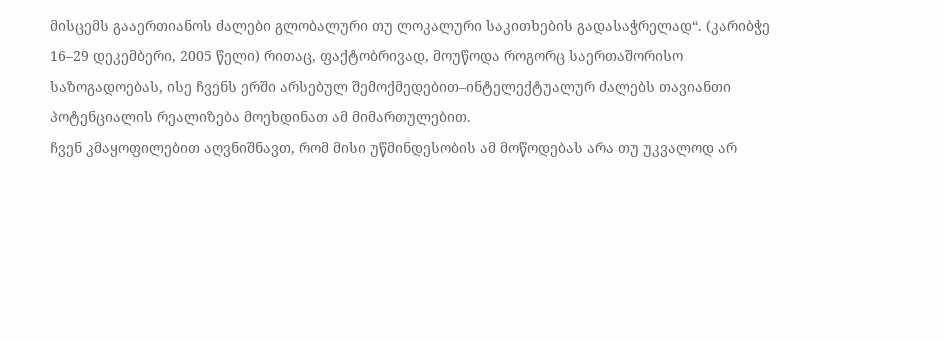მისცემს გააერთიანოს ძალები გლობალური თუ ლოკალური საკითხების გადასაჭრელად“. (კარიბჭე 16–29 დეკემბერი, 2005 წელი) რითაც, ფაქტობრივად, მოუწოდა როგორც საერთაშორისო საზოგადოებას, ისე ჩვენს ერში არსებულ შემოქმედებით–ინტელექტუალურ ძალებს თავიანთი პოტენციალის რეალიზება მოეხდინათ ამ მიმართულებით.
ჩვენ კმაყოფილებით აღვნიშნავთ, რომ მისი უწმინდესობის ამ მოწოდებას არა თუ უკვალოდ არ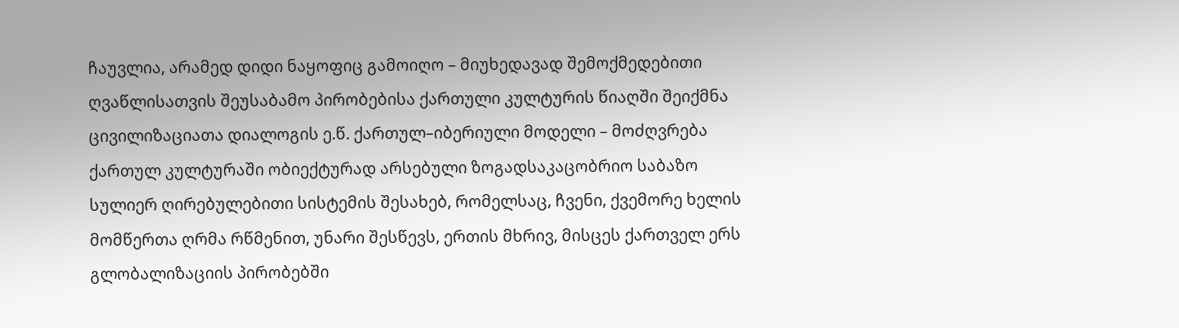ჩაუვლია, არამედ დიდი ნაყოფიც გამოიღო – მიუხედავად შემოქმედებითი ღვაწლისათვის შეუსაბამო პირობებისა ქართული კულტურის წიაღში შეიქმნა ცივილიზაციათა დიალოგის ე.წ. ქართულ–იბერიული მოდელი – მოძღვრება ქართულ კულტურაში ობიექტურად არსებული ზოგადსაკაცობრიო საბაზო სულიერ ღირებულებითი სისტემის შესახებ, რომელსაც, ჩვენი, ქვემორე ხელის მომწერთა ღრმა რწმენით, უნარი შესწევს, ერთის მხრივ, მისცეს ქართველ ერს გლობალიზაციის პირობებში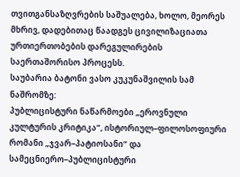თვითგანსაზღვრების საშუალება, ხოლო, მეორეს მხრივ, დადებითაც წაადგეს ცივილიზაციათა ურთიერთობების დარეგულირების საერთაშორისო პროცესს.
საუბარია ბატონი ვასო კუკუნაშვილის სამ ნაშრომზე:
პუბლიცისტური ნაწარმოები „ეროვნული კულტურის კრიტიკა“, ისტორიულ–ფილოსოფიური რომანი „ჯვარ–პატიოსანი“ და სამეცნიერო–პუბლიცისტური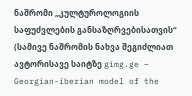ნაშრომი „კულტუროლოგიის საფუძვლების განსაზღრვებისათვის“ (სამივე ნაშრომის ნახვა შეგიძლიათ ავტორისავე საიტზე gimg.ge – Georgian-iberian model of the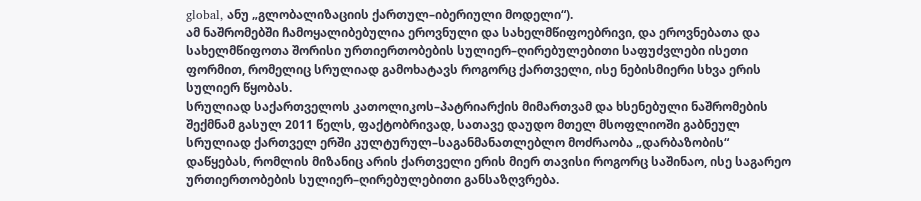global, ანუ „გლობალიზაციის ქართულ–იბერიული მოდელი“).
ამ ნაშრომებში ჩამოყალიბებულია ეროვნული და სახელმწიფოებრივი, და ეროვნებათა და სახელმწიფოთა შორისი ურთიერთობების სულიერ–ღირებულებითი საფუძვლები ისეთი ფორმით, რომელიც სრულიად გამოხატავს როგორც ქართველი, ისე ნებისმიერი სხვა ერის სულიერ წყობას.
სრულიად საქართველოს კათოლიკოს–პატრიარქის მიმართვამ და ხსენებული ნაშრომების შექმნამ გასულ 2011 წელს, ფაქტობრივად, სათავე დაუდო მთელ მსოფლიოში გაბნეულ სრულიად ქართველ ერში კულტურულ–საგანმანათლებლო მოძრაობა „დარბაზობის“ დაწყებას, რომლის მიზანიც არის ქართველი ერის მიერ თავისი როგორც საშინაო, ისე საგარეო ურთიერთობების სულიერ–ღირებულებითი განსაზღვრება.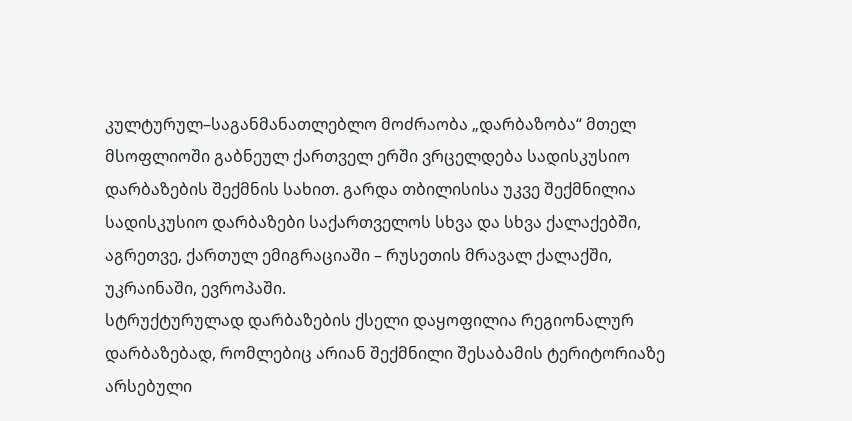კულტურულ–საგანმანათლებლო მოძრაობა „დარბაზობა“ მთელ მსოფლიოში გაბნეულ ქართველ ერში ვრცელდება სადისკუსიო დარბაზების შექმნის სახით. გარდა თბილისისა უკვე შექმნილია სადისკუსიო დარბაზები საქართველოს სხვა და სხვა ქალაქებში, აგრეთვე, ქართულ ემიგრაციაში – რუსეთის მრავალ ქალაქში, უკრაინაში, ევროპაში.
სტრუქტურულად დარბაზების ქსელი დაყოფილია რეგიონალურ დარბაზებად, რომლებიც არიან შექმნილი შესაბამის ტერიტორიაზე არსებული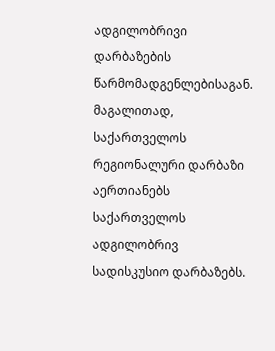ადგილობრივი დარბაზების წარმომადგენლებისაგან. მაგალითად, საქართველოს რეგიონალური დარბაზი აერთიანებს საქართველოს ადგილობრივ სადისკუსიო დარბაზებს.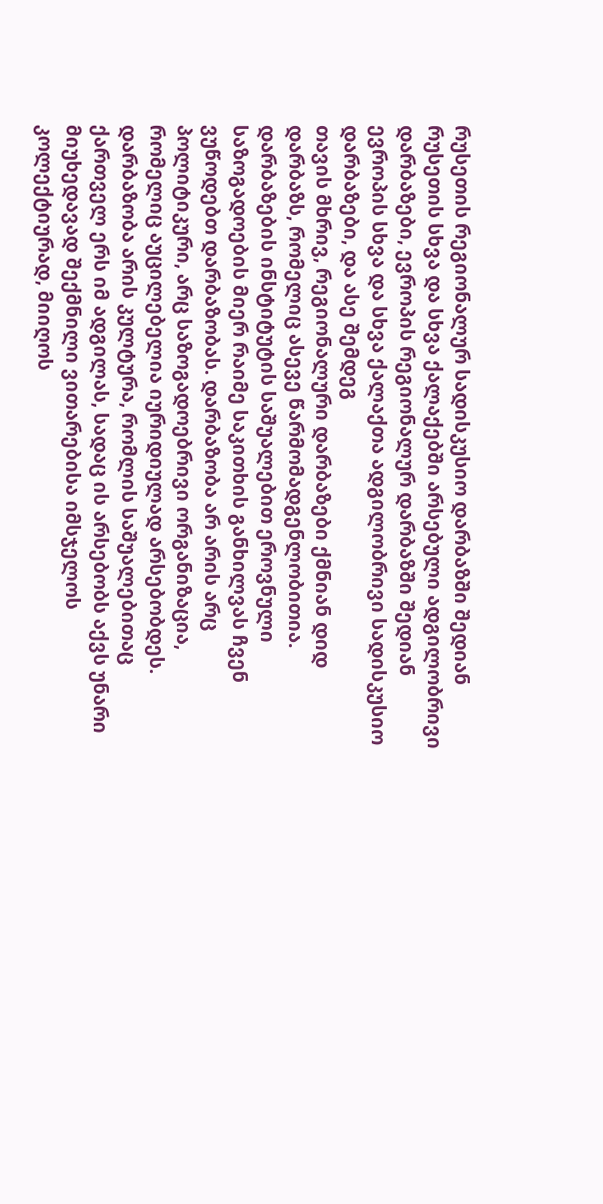რუსეთის რეგიონალურ სადისკუსიო დარბაზში შედიან რუსეთის სხვა და სხვა ქალაქებში არსებული ადგილობრივი დარბაზები, ევროპის რეგიონალურ დარბაზში შედიან ევროპის სხვა და სხვა ქალაქთა ადგილობრივი სადისკუსიო დარბაზები, და ასე შემდეგ
თავის მხრივ, რეგიონალური დარბაზები ქმნიან დიდ დარბაზს, რომელიც ასევე წარმომადგენლობითია.
დარბაზების ინსტიტუტის საშუალებით ეროვნული საზოგადოების მიერ რაიმე საკითხის განხილვას ჩვენ ვუწოდებთ დარბაზობას. დარბაზობა არ არის არც პოლიტიკური, არც საზოგადოებრივი ორგანიზაცია, რომელიც აუცილებელია იურიდიულად არსებობდეს. დარბაზობა არის კულტურა, რომლის საშუალებითაც ქართველ ერს იმ ადგილას, სადაც ის არსებობს აქვს უნარი მიუხედავად შექმნილი ვითარებისა იმსჯელოს კოლექტიურად, მიიღოს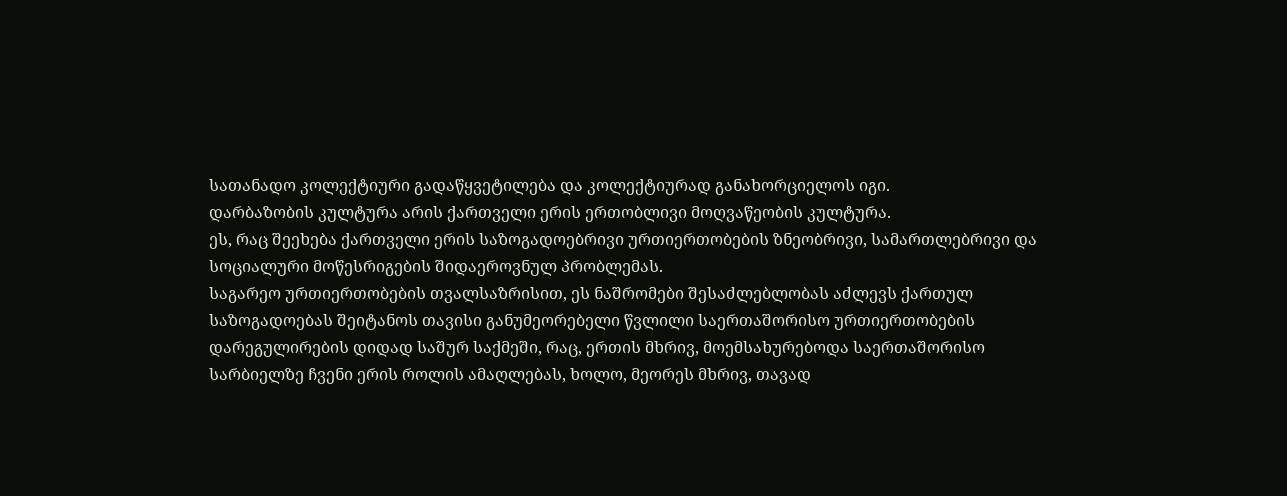სათანადო კოლექტიური გადაწყვეტილება და კოლექტიურად განახორციელოს იგი.
დარბაზობის კულტურა არის ქართველი ერის ერთობლივი მოღვაწეობის კულტურა.
ეს, რაც შეეხება ქართველი ერის საზოგადოებრივი ურთიერთობების ზნეობრივი, სამართლებრივი და სოციალური მოწესრიგების შიდაეროვნულ პრობლემას.
საგარეო ურთიერთობების თვალსაზრისით, ეს ნაშრომები შესაძლებლობას აძლევს ქართულ საზოგადოებას შეიტანოს თავისი განუმეორებელი წვლილი საერთაშორისო ურთიერთობების დარეგულირების დიდად საშურ საქმეში, რაც, ერთის მხრივ, მოემსახურებოდა საერთაშორისო სარბიელზე ჩვენი ერის როლის ამაღლებას, ხოლო, მეორეს მხრივ, თავად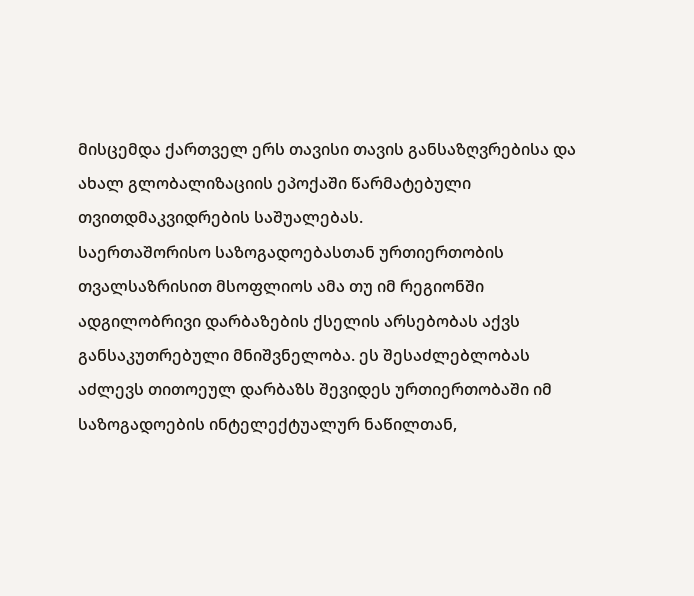მისცემდა ქართველ ერს თავისი თავის განსაზღვრებისა და ახალ გლობალიზაციის ეპოქაში წარმატებული თვითდმაკვიდრების საშუალებას.
საერთაშორისო საზოგადოებასთან ურთიერთობის თვალსაზრისით მსოფლიოს ამა თუ იმ რეგიონში ადგილობრივი დარბაზების ქსელის არსებობას აქვს განსაკუთრებული მნიშვნელობა. ეს შესაძლებლობას აძლევს თითოეულ დარბაზს შევიდეს ურთიერთობაში იმ საზოგადოების ინტელექტუალურ ნაწილთან,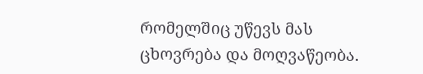რომელშიც უწევს მას ცხოვრება და მოღვაწეობა.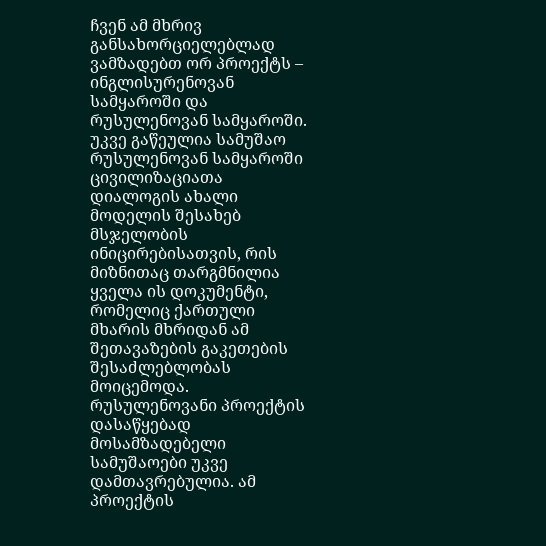ჩვენ ამ მხრივ განსახორციელებლად ვამზადებთ ორ პროექტს – ინგლისურენოვან სამყაროში და რუსულენოვან სამყაროში.
უკვე გაწეულია სამუშაო რუსულენოვან სამყაროში ცივილიზაციათა დიალოგის ახალი მოდელის შესახებ მსჯელობის ინიცირებისათვის, რის მიზნითაც თარგმნილია ყველა ის დოკუმენტი, რომელიც ქართული მხარის მხრიდან ამ შეთავაზების გაკეთების შესაძლებლობას მოიცემოდა.
რუსულენოვანი პროექტის დასაწყებად მოსამზადებელი სამუშაოები უკვე დამთავრებულია. ამ პროექტის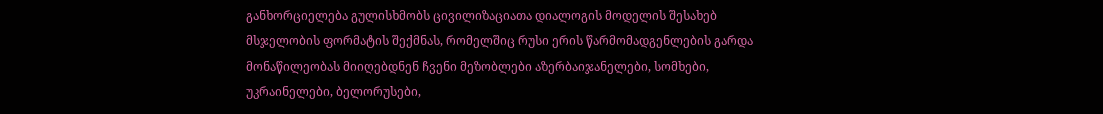განხორციელება გულისხმობს ცივილიზაციათა დიალოგის მოდელის შესახებ მსჯელობის ფორმატის შექმნას, რომელშიც რუსი ერის წარმომადგენლების გარდა მონაწილეობას მიიღებდნენ ჩვენი მეზობლები აზერბაიჯანელები, სომხები, უკრაინელები, ბელორუსები,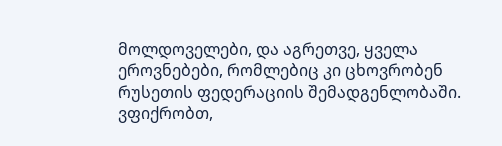მოლდოველები, და აგრეთვე, ყველა ეროვნებები, რომლებიც კი ცხოვრობენ რუსეთის ფედერაციის შემადგენლობაში.
ვფიქრობთ,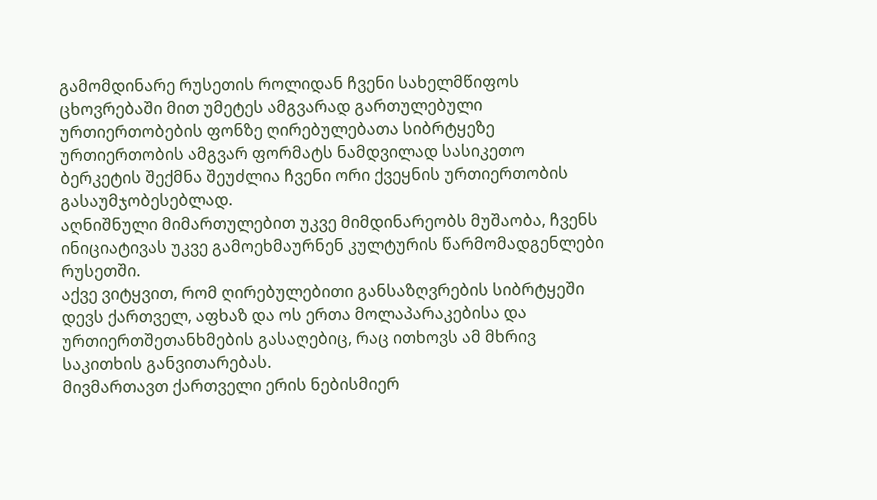გამომდინარე რუსეთის როლიდან ჩვენი სახელმწიფოს ცხოვრებაში მით უმეტეს ამგვარად გართულებული ურთიერთობების ფონზე ღირებულებათა სიბრტყეზე ურთიერთობის ამგვარ ფორმატს ნამდვილად სასიკეთო ბერკეტის შექმნა შეუძლია ჩვენი ორი ქვეყნის ურთიერთობის გასაუმჯობესებლად.
აღნიშნული მიმართულებით უკვე მიმდინარეობს მუშაობა, ჩვენს ინიციატივას უკვე გამოეხმაურნენ კულტურის წარმომადგენლები რუსეთში.
აქვე ვიტყვით, რომ ღირებულებითი განსაზღვრების სიბრტყეში დევს ქართველ, აფხაზ და ოს ერთა მოლაპარაკებისა და ურთიერთშეთანხმების გასაღებიც, რაც ითხოვს ამ მხრივ საკითხის განვითარებას.
მივმართავთ ქართველი ერის ნებისმიერ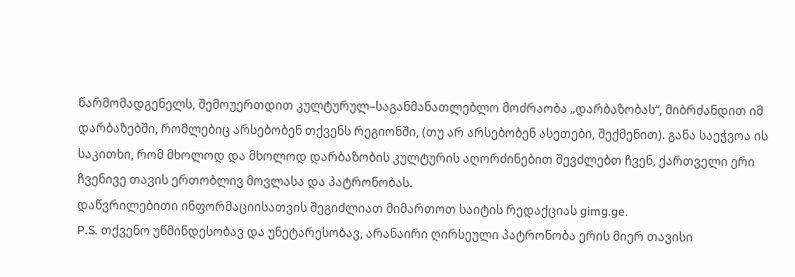წარმომადგენელს, შემოუერთდით კულტურულ–საგანმანათლებლო მოძრაობა „დარბაზობას“, მიბრძანდით იმ დარბაზებში, რომლებიც არსებობენ თქვენს რეგიონში, (თუ არ არსებობენ ასეთები, შექმენით). განა საეჭვოა ის საკითხი, რომ მხოლოდ და მხოლოდ დარბაზობის კულტურის აღორძინებით შევძლებთ ჩვენ, ქართველი ერი ჩვენივე თავის ერთობლივ მოვლასა და პატრონობას.
დაწვრილებითი ინფორმაციისათვის შეგიძლიათ მიმართოთ საიტის რედაქციას gimg.ge.
P.S. თქვენო უწმინდესობავ და უნეტარესობავ, არანაირი ღირსეული პატრონობა ერის მიერ თავისი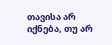თავისა არ იქნება, თუ არ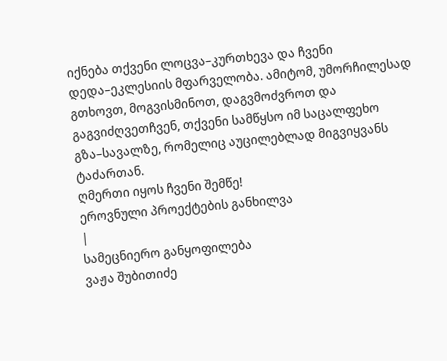იქნება თქვენი ლოცვა–კურთხევა და ჩვენი დედა–ეკლესიის მფარველობა. ამიტომ, უმორჩილესად გთხოვთ, მოგვისმინოთ, დაგვმოძვროთ და გაგვიძღვეთჩვენ, თქვენი სამწყსო იმ საცალფეხო გზა–სავალზე, რომელიც აუცილებლად მიგვიყვანს ტაძართან.
ღმერთი იყოს ჩვენი შემწე!
ეროვნული პროექტების განხილვა
|
სამეცნიერო განყოფილება
ვაჟა შუბითიძე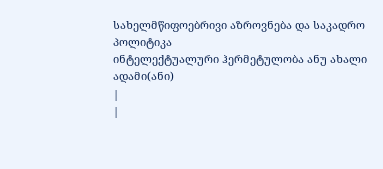სახელმწიფოებრივი აზროვნება და საკადრო პოლიტიკა
ინტელექტუალური ჰერმეტულობა ანუ ახალი ადამი(ანი)
|
|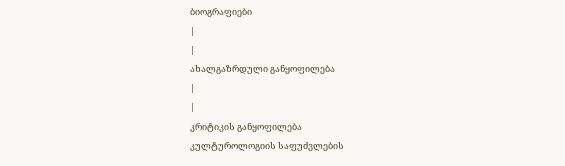ბიოგრაფიები
|
|
ახალგაზრდული განყოფილება
|
|
კრიტიკის განყოფილება
კულტუროლოგიის საფუძვლების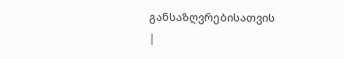განსაზღვრებისათვის
|